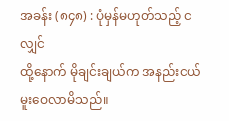အခန်း (၈၄၈) : ပုံမှန်မဟုတ်သည့် ငလျှင်
ထို့နောက် မိုချင်းချယ်က အနည်းငယ် မူးဝေလာမိသည်။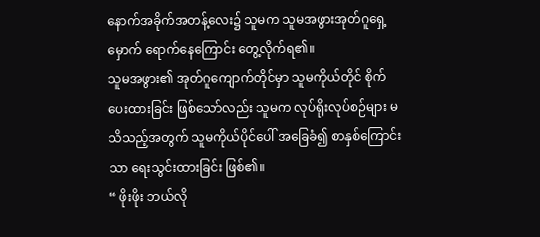နောက်အခိုက်အတန့်လေး၌ သူမက သူမအဖွားအုတ်ဂူရှေ့မှောက် ရောက်နေကြောင်း တွေ့လိုက်ရ၏။
သူမအဖွား၏ အုတ်ဂူကျောက်တိုင်မှာ သူမကိုယ်တိုင် စိုက်ပေးထားခြင်း ဖြစ်သော်လည်း သူမက လုပ်ရိုးလုပ်စဉ်များ မသိသည့်အတွက် သူမကိုယ်ပိုင်ပေါ် အခြေခံ၍ စာနှစ်ကြောင်းသာ ရေးသွင်းထားခြင်း ဖြစ်၏။
“ ဖိုးဖိုး ဘယ်လို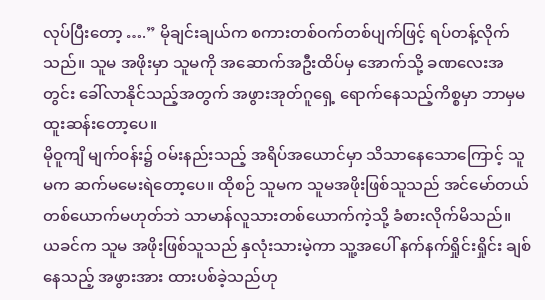လုပ်ပြီးတော့ ….” မိုချင်းချယ်က စကားတစ်ဝက်တစ်ပျက်ဖြင့် ရပ်တန့်လိုက်သည်။ သူမ အဖိုးမှာ သူမကို အဆောက်အဦးထိပ်မှ အောက်သို့ ခဏလေးအတွင်း ခေါ်လာနိုင်သည့်အတွက် အဖွားအုတ်ဂူရှေ့ ရောက်နေသည့်ကိစ္စမှာ ဘာမှမထူးဆန်းတော့ပေ။
မိုဝူကျိ မျက်ဝန်း၌ ဝမ်းနည်းသည့် အရိပ်အယောင်မှာ သိသာနေသောကြောင့် သူမက ဆက်မမေးရဲတော့ပေ။ ထိုစဉ် သူမက သူမအဖိုးဖြစ်သူသည် အင်မော်တယ် တစ်ယောက်မဟုတ်ဘဲ သာမာန်လူသားတစ်ယောက်ကဲ့သို့ ခံစားလိုက်မိသည်။
ယခင်က သူမ အဖိုးဖြစ်သူသည် နှလုံးသားမဲ့ကာ သူ့အပေါ် နက်နက်ရှိုင်းရှိုင်း ချစ်နေသည့် အဖွားအား ထားပစ်ခဲ့သည်ဟု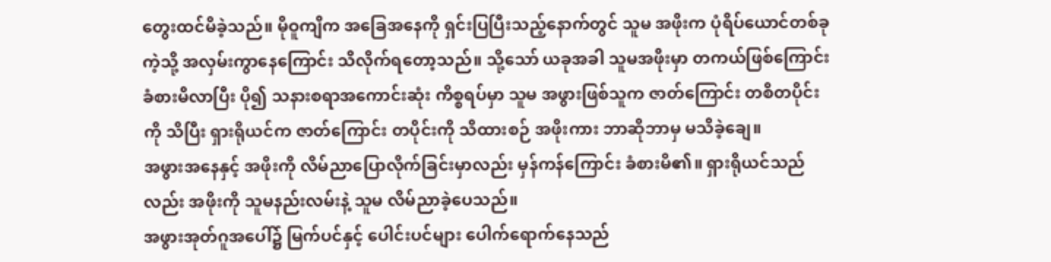တွေးထင်မိခဲ့သည်။ မိုဝူကျိက အခြေအနေကို ရှင်းပြပြီးသည့်နောက်တွင် သူမ အဖိုးက ပုံရိပ်ယောင်တစ်ခုကဲ့သို့ အလှမ်းကွာနေကြောင်း သိလိုက်ရတော့သည်။ သို့သော် ယခုအခါ သူမအဖိုးမှာ တကယ်ဖြစ်ကြောင်း ခံစားမိလာပြီး ပို၍ သနားစရာအကောင်းဆုံး ကိစ္စရပ်မှာ သူမ အဖွားဖြစ်သူက ဇာတ်ကြောင်း တစိတပိုင်းကို သိပြီး ရှားရိုယင်က ဇာတ်ကြောင်း တပိုင်းကို သိထားစဉ် အဖိုးကား ဘာဆိုဘာမှ မသိခဲ့ချေ။
အဖွားအနေနှင့် အဖိုးကို လိမ်ညာပြောလိုက်ခြင်းမှာလည်း မှန်ကန်ကြောင်း ခံစားမိ၏။ ရှားရိုယင်သည်လည်း အဖိုးကို သူမနည်းလမ်းနဲ့ သူမ လိမ်ညာခဲ့ပေသည်။
အဖွားအုတ်ဂူအပေါ်၌ မြက်ပင်နှင့် ပေါင်းပင်များ ပေါက်ရောက်နေသည်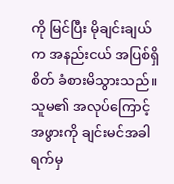ကို မြင်ပြီး မိုချင်းချယ်က အနည်းငယ် အပြစ်ရှိစိတ် ခံစားမိသွားသည်။ သူမ၏ အလုပ်ကြောင့် အဖွားကို ချင်းမင်အခါရက်မှ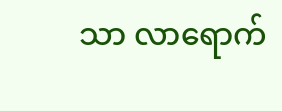သာ လာရောက်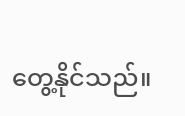တွေ့နိုင်သည်။